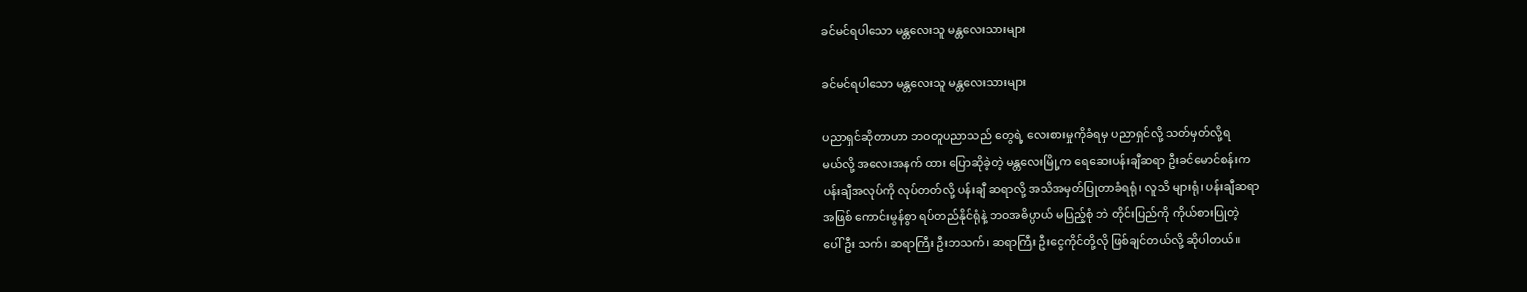ခင်မင်ရပါသော မန္တလေးသူ မန္တလေးသားများ

ခင်မင်ရပါသော မန္တလေးသူ မန္တလေးသားများ

ပညာရှင်ဆိုတာဟာ ဘဝတူပညာသည် တွေရဲ့ လေးစားမှုကိုခံရမှ ပညာရှင်လို့ သတ်မှတ်လို့ရ
မယ်လို့ အလေးအနက် ထား ပြောဆိုခဲ့တဲ့ မန္တလေးမြို့က ရေဆေးပန်းချီဆရာ ဦးခင်မောင်စန်းက
ပန်းချီအလုပ်ကို လုပ်တတ်လို့ ပန်းချီ ဆရာလို့ အသိအမှတ်ပြုတာခံရရုံ၊ လူသိ များရုံ၊ ပန်းချီဆရာ
အဖြစ် ကောင်းမွန်စွာ ရပ်တည်နိုင်ရုံနဲ့ ဘဝအဓိပ္ပာယ် မပြည့်စုံ ဘဲ တိုင်းပြည်ကို ကိုယ်စားပြုတဲ့
ပေါ်ဦး သက်၊ ဆရာကြီး ဦးဘသက်၊ ဆရာကြီး ဦးငွေကိုင်တို့လို ဖြစ်ချင်တယ်လို့ ဆိုပါတယ်။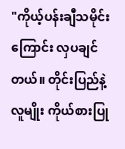"ကိုယ့်ပန်းချီသမိုင်းကြောင်း လှပချင်တယ်။ တိုင်းပြည်နဲ့ လူမျိုး ကိုယ်စားပြု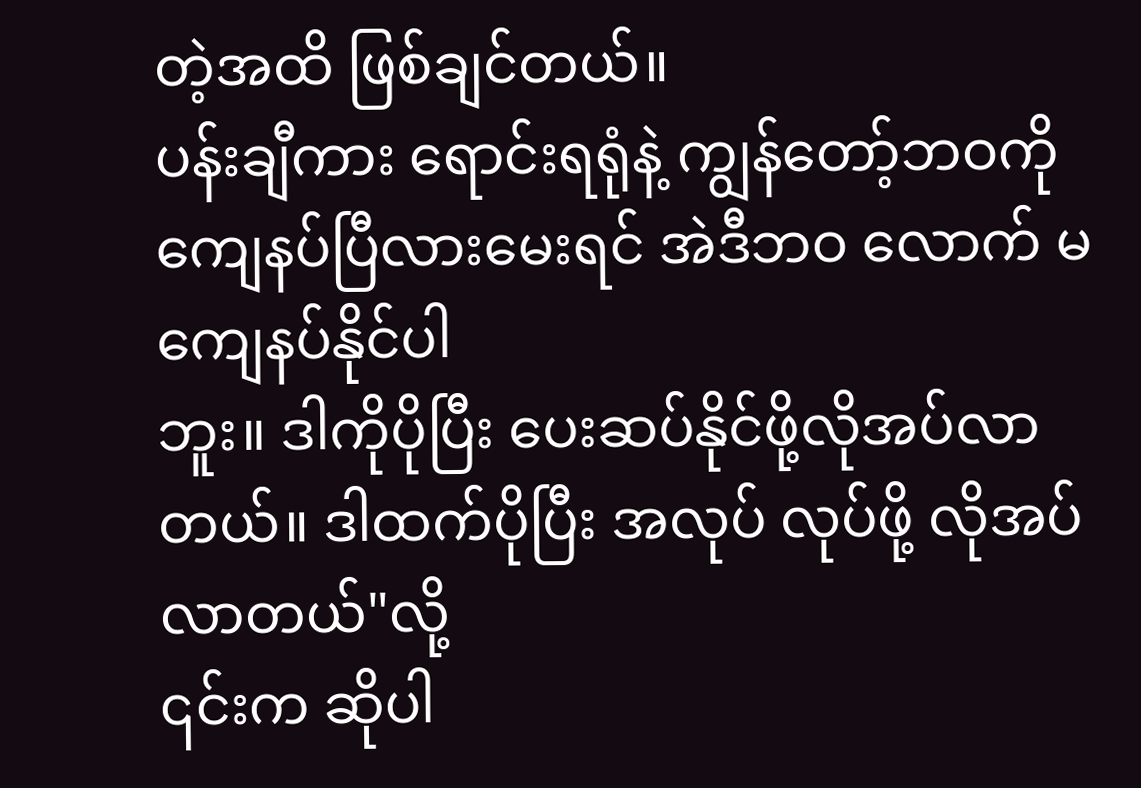တဲ့အထိ ဖြစ်ချင်တယ်။
ပန်းချီကား ရောင်းရရုံနဲ့ ကျွန်တော့်ဘဝကိုကျေနပ်ပြီလားမေးရင် အဲဒီဘဝ လောက် မကျေနပ်နိုင်ပါ
ဘူး။ ဒါကိုပိုပြီး ပေးဆပ်နိုင်ဖို့လိုအပ်လာတယ်။ ဒါထက်ပိုပြီး အလုပ် လုပ်ဖို့ လိုအပ်လာတယ်"လို့
၎င်းက ဆိုပါ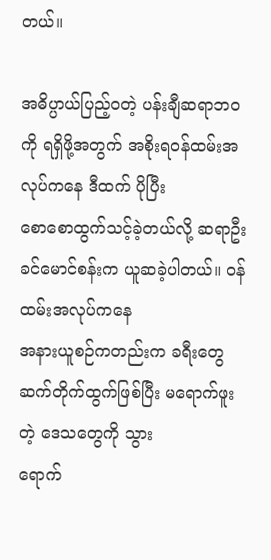တယ်။

အဓိပ္ပာယ်ပြည့်ဝတဲ့ ပန်းချီဆရာဘဝကို ရရှိဖို့အတွက် အစိုးရဝန်ထမ်းအလုပ်ကနေ ဒီထက် ပိုပြီး
စောစောထွက်သင့်ခဲ့တယ်လို့ ဆရာဦးခင်မောင်စန်းက ယူဆခဲ့ပါတယ်။ ၀န်ထမ်းအလုပ်ကနေ
အနားယူစဉ်ကတည်းက ခရီးတွေ ဆက်တိုက်ထွက်ဖြစ်ပြီး မရောက်ဖူး တဲ့ ဒေသတွေကို သွား
ရောက်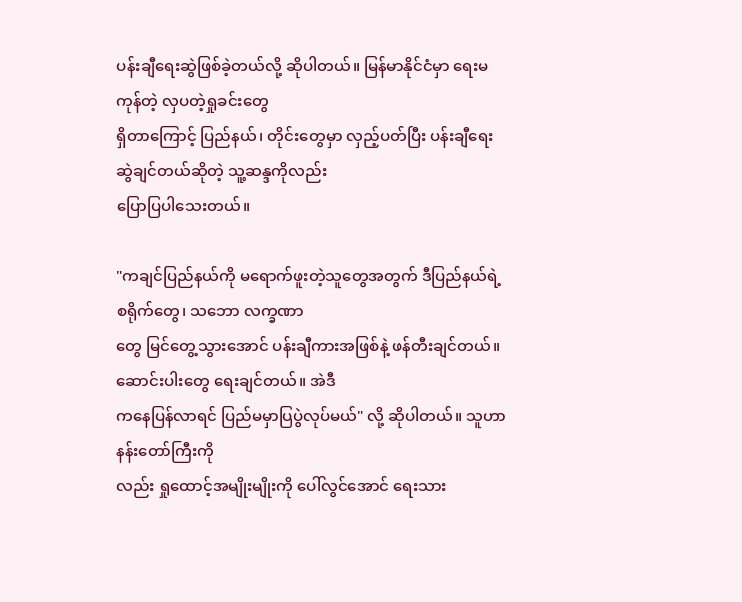ပန်းချီရေးဆွဲဖြစ်ခဲ့တယ်လို့ ဆိုပါတယ်။ မြန်မာနိုင်ငံမှာ ရေးမကုန်တဲ့ လှပတဲ့ရှုခင်းတွေ
ရှိတာကြောင့် ပြည်နယ်၊ တိုင်းတွေမှာ လှည့်ပတ်ပြီး ပန်းချီရေးဆွဲချင်တယ်ဆိုတဲ့ သူ့ဆန္ဒကိုလည်း
ပြောပြပါသေးတယ်။

"ကချင်ပြည်နယ်ကို မရောက်ဖူးတဲ့သူတွေအတွက် ဒီပြည်နယ်ရဲ့ စရိုက်တွေ၊ သဘော လက္ခဏာ
တွေ မြင်တွေ့သွားအောင် ပန်းချီကားအဖြစ်နဲ့ ဖန်တီးချင်တယ်။ ဆောင်းပါးတွေ ရေးချင်တယ်။ အဲဒီ
ကနေပြန်လာရင် ပြည်မမှာပြပွဲလုပ်မယ်" လို့ ဆိုပါတယ်။ သူဟာ နန်းတော်ကြီးကို
လည်း ရှုထောင့်အမျိုးမျိုးကို ပေါ်လွင်အောင် ရေးသား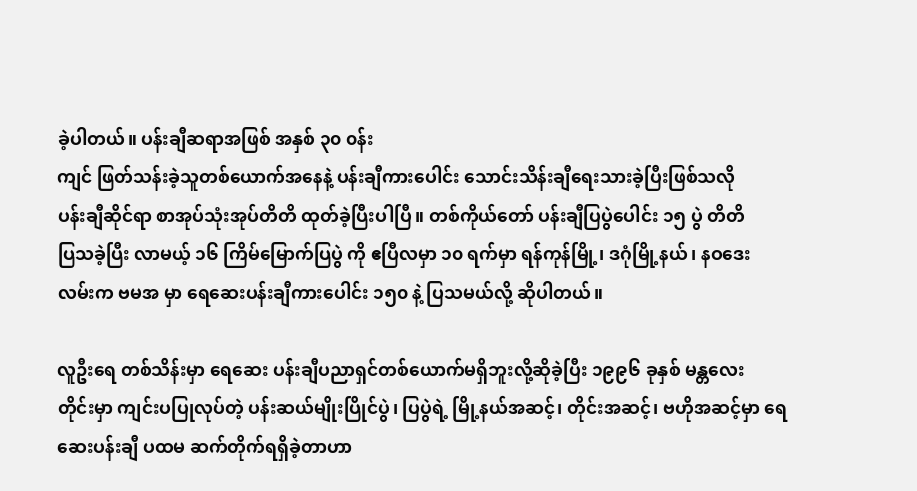ခဲ့ပါတယ်။ ပန်းချီဆရာအဖြစ် အနှစ် ၃၀ ၀န်း
ကျင် ဖြတ်သန်းခဲ့သူတစ်ယောက်အနေနဲ့ ပန်းချီကားပေါင်း သောင်းသိန်းချီရေးသားခဲ့ပြီးဖြစ်သလို
ပန်းချီဆိုင်ရာ စာအုပ်သုံးအုပ်တိတိ ထုတ်ခဲ့ပြီးပါပြီ။ တစ်ကိုယ်တော် ပန်းချီပြပွဲပေါင်း ၁၅ ပွဲ တိတိ
ပြသခဲ့ပြီး လာမယ့် ၁၆ ကြိမ်မြောက်ပြပွဲ ကို ဧပြီလမှာ ၁၀ ရက်မှာ ရန်ကုန်မြို့၊ ဒဂုံမြို့နယ်၊ နဝဒေး
လမ်းက ဗမအ မှာ ရေဆေးပန်းချီကားပေါင်း ၁၅၀ နဲ့ ပြသမယ်လို့ ဆိုပါတယ်။

လူဦးရေ တစ်သိန်းမှာ ရေဆေး ပန်းချီပညာရှင်တစ်ယောက်မရှိဘူးလို့ဆိုခဲ့ပြီး ၁၉၉၆ ခုနှစ် မန္တလေး
တိုင်းမှာ ကျင်းပပြုလုပ်တဲ့ ပန်းဆယ်မျိုးပြိုင်ပွဲ၊ ပြပွဲရဲ့ မြို့နယ်အဆင့်၊ တိုင်းအဆင့်၊ ဗဟိုအဆင့်မှာ ရေ
ဆေးပန်းချီ ပထမ ဆက်တိုက်ရရှိခဲ့တာဟာ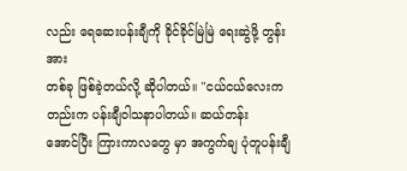လည်း ရေဆေးပန်းချီကို ခိုင်ခိုင်မြဲမြဲ ရေးဆွဲဖို့ တွန်းအား
တစ်ခု ဖြစ်ခဲ့တယ်လို့ ဆိုပါတယ်။ "ငယ်ငယ်လေးကတည်းက ပန်းချီဝါသနာပါတယ်။ ဆယ်တန်း
အောင်ပြီး ကြားကာလတွေ မှာ အကွက်ချ ပုံတူပန်းချီ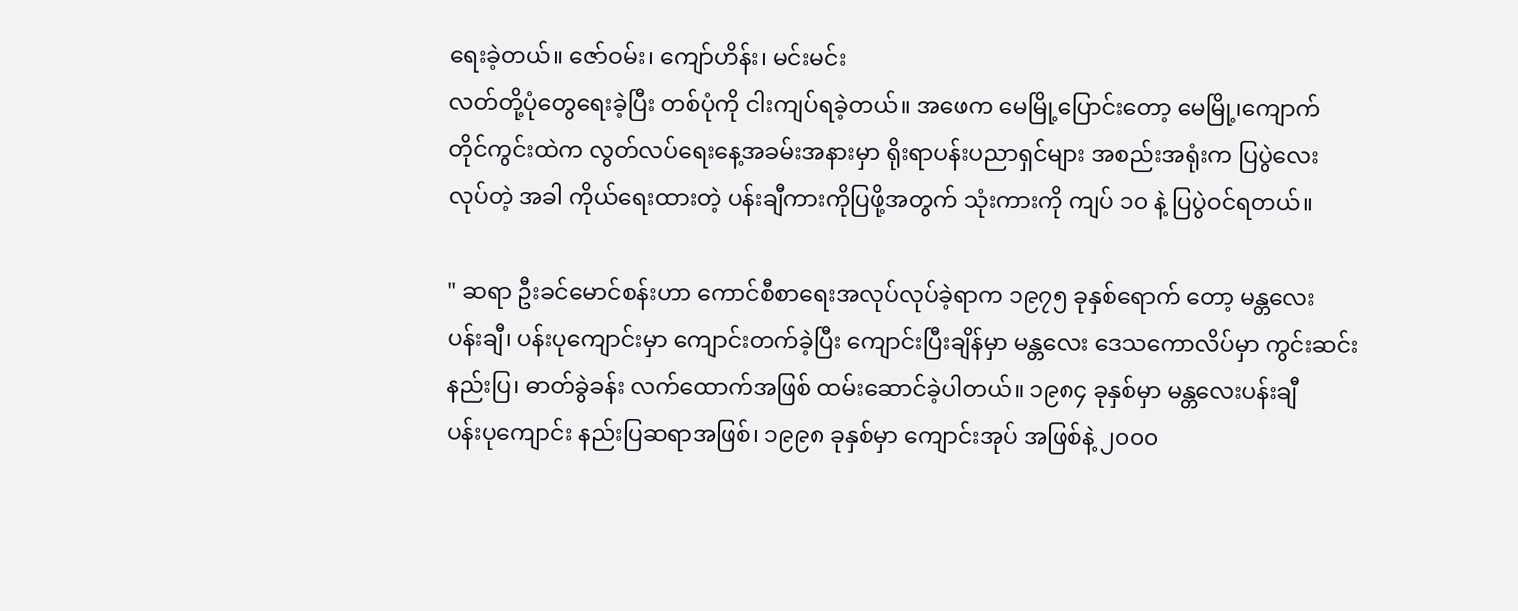ရေးခဲ့တယ်။ ဇော်ဝမ်း၊ ကျော်ဟိန်း၊ မင်းမင်း
လတ်တို့ပုံတွေရေးခဲ့ပြီး တစ်ပုံကို ငါးကျပ်ရခဲ့တယ်။ အဖေက မေမြို့ပြောင်းတော့ မေမြို့၊ကျောက်
တိုင်ကွင်းထဲက လွတ်လပ်ရေးနေ့အခမ်းအနားမှာ ရိုးရာပန်းပညာရှင်များ အစည်းအရုံးက ပြပွဲလေး
လုပ်တဲ့ အခါ ကိုယ်ရေးထားတဲ့ ပန်းချီကားကိုပြဖို့အတွက် သုံးကားကို ကျပ် ၁၀ နဲ့ ပြပွဲဝင်ရတယ်။

" ဆရာ ဦးခင်မောင်စန်းဟာ ကောင်စီစာရေးအလုပ်လုပ်ခဲ့ရာက ၁၉၇၅ ခုနှစ်ရောက် တော့ မန္တလေး
ပန်းချီ၊ ပန်းပုကျောင်းမှာ ကျောင်းတက်ခဲ့ပြီး ကျောင်းပြီးချိန်မှာ မန္တလေး ဒေသကောလိပ်မှာ ကွင်းဆင်း
နည်းပြ၊ ဓာတ်ခွဲခန်း လက်ထောက်အဖြစ် ထမ်းဆောင်ခဲ့ပါတယ်။ ၁၉၈၄ ခုနှစ်မှာ မန္တလေးပန်းချီ
ပန်းပုကျောင်း နည်းပြဆရာအဖြစ်၊ ၁၉၉၈ ခုနှစ်မှာ ကျောင်းအုပ် အဖြစ်နဲ့ ၂၀၀၀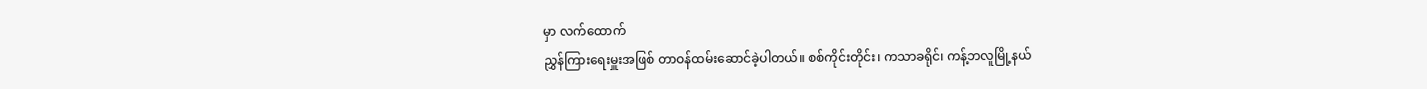မှာ လက်ထောက်
ညွှန်ကြားရေးမှူးအဖြစ် တာဝန်ထမ်းဆောင်ခဲ့ပါတယ်။ စစ်ကိုင်းတိုင်း၊ ကသာခရိုင်၊ ကန့်ဘလူမြို့နယ်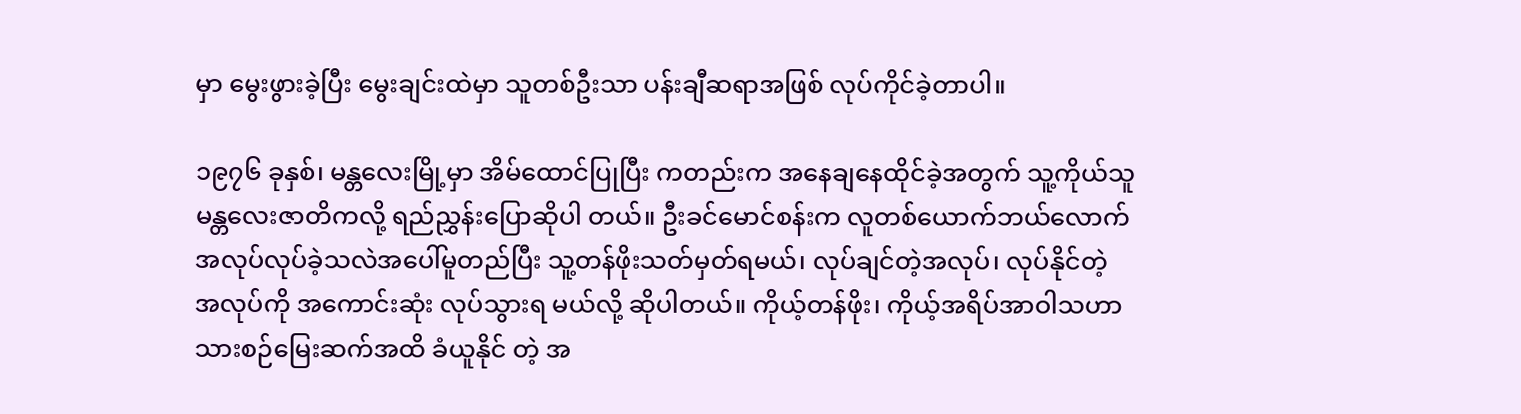မှာ မွေးဖွားခဲ့ပြီး မွေးချင်းထဲမှာ သူတစ်ဦးသာ ပန်းချီဆရာအဖြစ် လုပ်ကိုင်ခဲ့တာပါ။

၁၉၇၆ ခုနှစ်၊ မန္တလေးမြို့မှာ အိမ်ထောင်ပြုပြီး ကတည်းက အနေချနေထိုင်ခဲ့အတွက် သူ့ကိုယ်သူ
မန္တလေးဇာတိကလို့ ရည်ညွှန်းပြောဆိုပါ တယ်။ ဦးခင်မောင်စန်းက လူတစ်ယောက်ဘယ်လောက်
အလုပ်လုပ်ခဲ့သလဲအပေါ်မူတည်ပြီး သူ့တန်ဖိုးသတ်မှတ်ရမယ်၊ လုပ်ချင်တဲ့အလုပ်၊ လုပ်နိုင်တဲ့
အလုပ်ကို အကောင်းဆုံး လုပ်သွားရ မယ်လို့ ဆိုပါတယ်။ ကိုယ့်တန်ဖိုး၊ ကိုယ့်အရိပ်အာဝါသဟာ
သားစဉ်မြေးဆက်အထိ ခံယူနိုင် တဲ့ အ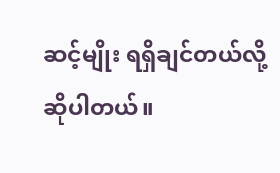ဆင့်မျိုး ရရှိချင်တယ်လို့ ဆိုပါတယ်။